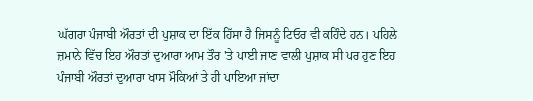ਘੱਗਰਾ ਪੰਜਾਬੀ ਔਰਤਾਂ ਦੀ ਪੁਸ਼ਾਕ ਦਾ ਇੱਕ ਹਿੱਸਾ ਹੈ ਜਿਸਨੂੰ ਟਿਓਰ ਵੀ ਕਹਿੰਦੇ ਹਨ। ਪਹਿਲੇ ਜ਼ਮਾਨੇ ਵਿੱਚ ਇਹ ਔਰਤਾਂ ਦੁਆਰਾ ਆਮ ਤੌਰ 'ਤੇ ਪਾਈ ਜਾਣ ਵਾਲੀ ਪੁਸ਼ਾਕ ਸੀ ਪਰ ਹੁਣ ਇਹ ਪੰਜਾਬੀ ਔਰਤਾਂ ਦੁਆਰਾ ਖਾਸ ਮੌਕਿਆਂ ਤੇ ਹੀ ਪਾਇਆ ਜਾਂਦਾ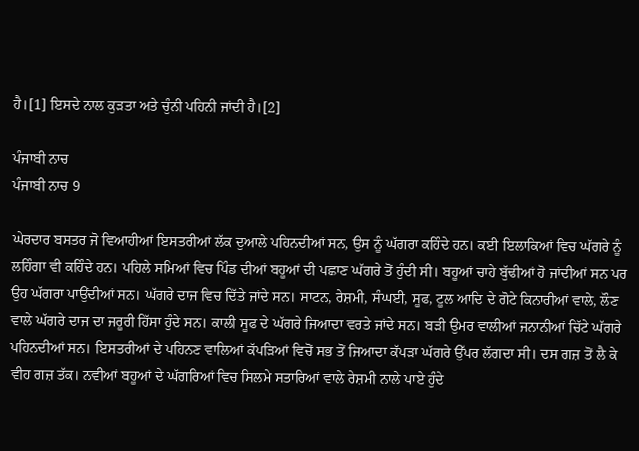ਹੈ।[1] ਇਸਦੇ ਨਾਲ ਕੁੜਤਾ ਅਤੇ ਚੁੰਨੀ ਪਹਿਨੀ ਜਾਂਦੀ ਹੈ।[2]

ਪੰਜਾਬੀ ਨਾਚ
ਪੰਜਾਬੀ ਨਾਚ 9

ਘੇਰਦਾਰ ਬਸਤਰ ਜੋ ਵਿਆਹੀਆਂ ਇਸਤਰੀਆਂ ਲੱਕ ਦੁਆਲੇ ਪਹਿਨਦੀਆਂ ਸਨ, ਉਸ ਨੂੰ ਘੱਗਰਾ ਕਹਿੰਦੇ ਹਨ। ਕਈ ਇਲਾਕਿਆਂ ਵਿਚ ਘੱਗਰੇ ਨੂੰ ਲਹਿੰਗਾ ਵੀ ਕਹਿੰਦੇ ਹਨ। ਪਹਿਲੇ ਸਮਿਆਂ ਵਿਚ ਪਿੰਡ ਦੀਆਂ ਬਹੂਆਂ ਦੀ ਪਛਾਣ ਘੱਗਰੇ ਤੋਂ ਹੁੰਦੀ ਸੀ। ਬਹੂਆਂ ਚਾਹੇ ਬੁੱਢੀਆਂ ਹੋ ਜਾਂਦੀਆਂ ਸਨ ਪਰ ਉਹ ਘੱਗਰਾ ਪਾਉਂਦੀਆਂ ਸਨ। ਘੱਗਰੇ ਦਾਜ ਵਿਚ ਦਿੱਤੇ ਜਾਂਦੇ ਸਨ। ਸਾਟਨ, ਰੇਸ਼ਮੀ, ਸੰਘਈ, ਸੂਫ, ਟੂਲ ਆਦਿ ਦੇ ਗੋਟੇ ਕਿਨਾਰੀਆਂ ਵਾਲੇ, ਲੌਣ ਵਾਲੇ ਘੱਗਰੇ ਦਾਜ ਦਾ ਜਰੂਰੀ ਹਿੱਸਾ ਹੁੰਦੇ ਸਨ। ਕਾਲੀ ਸੂਫ ਦੇ ਘੱਗਰੇ ਜਿਆਦਾ ਵਰਤੇ ਜਾਂਦੇ ਸਨ। ਬੜੀ ਉਮਰ ਵਾਲੀਆਂ ਜਨਾਨੀਆਂ ਚਿੱਟੇ ਘੱਗਰੇ ਪਹਿਨਦੀਆਂ ਸਨ। ਇਸਤਰੀਆਂ ਦੇ ਪਹਿਨਣ ਵਾਲਿਆਂ ਕੱਪੜਿਆਂ ਵਿਚੋਂ ਸਭ ਤੋਂ ਜਿਆਦਾ ਕੱਪੜਾ ਘੱਗਰੇ ਉੱਪਰ ਲੱਗਦਾ ਸੀ। ਦਸ ਗਜ਼ ਤੋਂ ਲੈ ਕੇ ਵੀਹ ਗਜ਼ ਤੱਕ। ਨਵੀਆਂ ਬਹੂਆਂ ਦੇ ਘੱਗਰਿਆਂ ਵਿਚ ਸਿਲਮੇ ਸਤਾਰਿਆਂ ਵਾਲੇ ਰੇਸ਼ਮੀ ਨਾਲੇ ਪਾਏ ਹੁੰਦੇ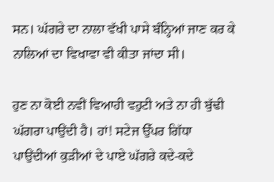ਸਨ। ਘੱਗਰੇ ਦਾ ਨਾਲਾ ਵੱਖੀ ਪਾਸੇ ਬੰਨ੍ਹਿਆਂ ਜਾਣ ਕਰ ਕੇ ਨਾਲਿਆਂ ਦਾ ਵਿਖਾਵਾ ਵੀ ਕੀਤਾ ਜਾਂਦਾ ਸੀ।

ਹੁਣ ਨਾ ਕੋਈ ਨਵੀਂ ਵਿਆਹੀ ਵਹੁਟੀ ਅਤੇ ਨਾ ਹੀ ਬੁੱਢੀ ਘੱਗਰਾ ਪਾਉਂਦੀ ਹੈ। ਹਾਂ! ਸਟੇਜ ਉੱਪਰ ਗਿੱਧਾ ਪਾਉਂਦੀਆਂ ਕੁੜੀਆਂ ਦੇ ਪਾਏ ਘੱਗਰੇ ਕਦੇ-ਕਦੇ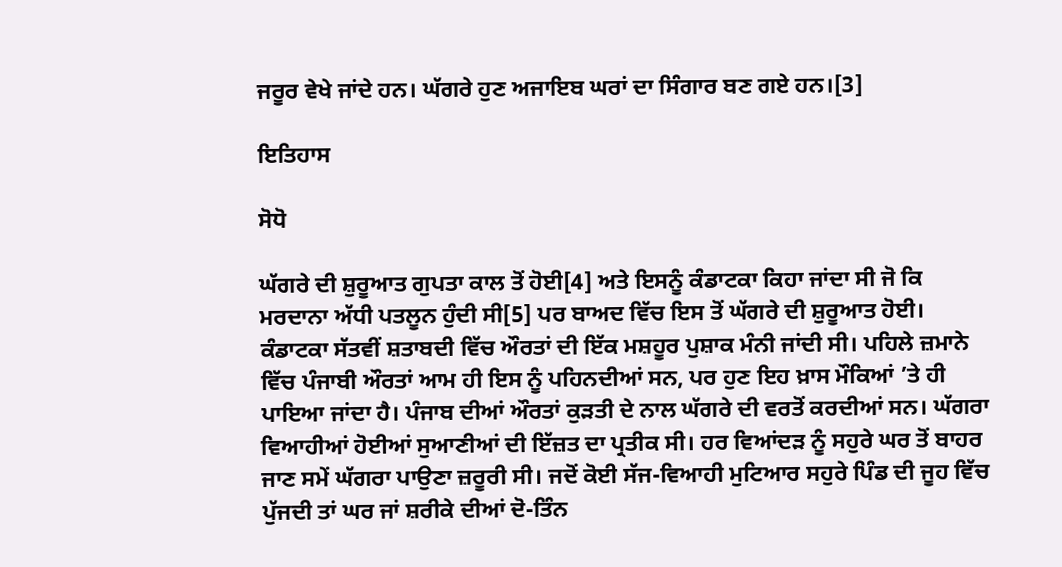ਜਰੂਰ ਵੇਖੇ ਜਾਂਦੇ ਹਨ। ਘੱਗਰੇ ਹੁਣ ਅਜਾਇਬ ਘਰਾਂ ਦਾ ਸਿੰਗਾਰ ਬਣ ਗਏ ਹਨ।[3]

ਇਤਿਹਾਸ

ਸੋਧੋ

ਘੱਗਰੇ ਦੀ ਸ਼ੁਰੂਆਤ ਗੁਪਤਾ ਕਾਲ ਤੋਂ ਹੋਈ[4] ਅਤੇ ਇਸਨੂੰ ਕੰਡਾਟਕਾ ਕਿਹਾ ਜਾਂਦਾ ਸੀ ਜੋ ਕਿ ਮਰਦਾਨਾ ਅੱਧੀ ਪਤਲੂਨ ਹੁੰਦੀ ਸੀ[5] ਪਰ ਬਾਅਦ ਵਿੱਚ ਇਸ ਤੋਂ ਘੱਗਰੇ ਦੀ ਸ਼ੁਰੂਆਤ ਹੋਈ। ਕੰਡਾਟਕਾ ਸੱਤਵੀਂ ਸ਼ਤਾਬਦੀ ਵਿੱਚ ਔਰਤਾਂ ਦੀ ਇੱਕ ਮਸ਼ਹੂਰ ਪੁਸ਼ਾਕ ਮੰਨੀ ਜਾਂਦੀ ਸੀ। ਪਹਿਲੇ ਜ਼ਮਾਨੇ ਵਿੱਚ ਪੰਜਾਬੀ ਔਰਤਾਂ ਆਮ ਹੀ ਇਸ ਨੂੰ ਪਹਿਨਦੀਆਂ ਸਨ, ਪਰ ਹੁਣ ਇਹ ਖ਼ਾਸ ਮੌਕਿਆਂ ’ਤੇ ਹੀ ਪਾਇਆ ਜਾਂਦਾ ਹੈ। ਪੰਜਾਬ ਦੀਆਂ ਔਰਤਾਂ ਕੁੜਤੀ ਦੇ ਨਾਲ ਘੱਗਰੇ ਦੀ ਵਰਤੋਂ ਕਰਦੀਆਂ ਸਨ। ਘੱਗਰਾ ਵਿਆਹੀਆਂ ਹੋਈਆਂ ਸੁਆਣੀਆਂ ਦੀ ਇੱਜ਼ਤ ਦਾ ਪ੍ਰਤੀਕ ਸੀ। ਹਰ ਵਿਆਂਦੜ ਨੂੰ ਸਹੁਰੇ ਘਰ ਤੋਂ ਬਾਹਰ ਜਾਣ ਸਮੇਂ ਘੱਗਰਾ ਪਾਉਣਾ ਜ਼ਰੂਰੀ ਸੀ। ਜਦੋਂ ਕੋਈ ਸੱਜ-ਵਿਆਹੀ ਮੁਟਿਆਰ ਸਹੁਰੇ ਪਿੰਡ ਦੀ ਜੂਹ ਵਿੱਚ ਪੁੱਜਦੀ ਤਾਂ ਘਰ ਜਾਂ ਸ਼ਰੀਕੇ ਦੀਆਂ ਦੋ-ਤਿੰਨ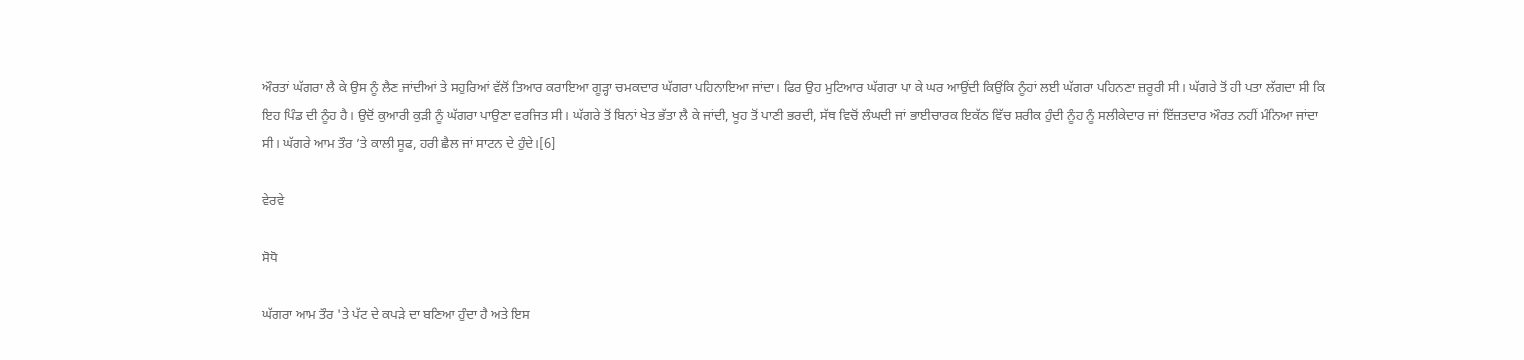ਔਰਤਾਂ ਘੱਗਰਾ ਲੈ ਕੇ ਉਸ ਨੂੰ ਲੈਣ ਜਾਂਦੀਆਂ ਤੇ ਸਹੁਰਿਆਂ ਵੱਲੋਂ ਤਿਆਰ ਕਰਾਇਆ ਗੂੜ੍ਹਾ ਚਮਕਦਾਰ ਘੱਗਰਾ ਪਹਿਨਾਇਆ ਜਾਂਦਾ। ਫਿਰ ਉਹ ਮੁਟਿਆਰ ਘੱਗਰਾ ਪਾ ਕੇ ਘਰ ਆਉਂਦੀ ਕਿਉਂਕਿ ਨੂੰਹਾਂ ਲਈ ਘੱਗਰਾ ਪਹਿਨਣਾ ਜ਼ਰੂਰੀ ਸੀ। ਘੱਗਰੇ ਤੋਂ ਹੀ ਪਤਾ ਲੱਗਦਾ ਸੀ ਕਿ ਇਹ ਪਿੰਡ ਦੀ ਨੂੰਹ ਹੈ। ਉਦੋਂ ਕੁਆਰੀ ਕੁੜੀ ਨੂੰ ਘੱਗਰਾ ਪਾਉਣਾ ਵਰਜਿਤ ਸੀ। ਘੱਗਰੇ ਤੋਂ ਬਿਨਾਂ ਖੇਤ ਭੱਤਾ ਲੈ ਕੇ ਜਾਂਦੀ, ਖੂਹ ਤੋਂ ਪਾਣੀ ਭਰਦੀ, ਸੱਥ ਵਿਚੋਂ ਲੰਘਦੀ ਜਾਂ ਭਾਈਚਾਰਕ ਇਕੱਠ ਵਿੱਚ ਸ਼ਰੀਕ ਹੁੰਦੀ ਨੂੰਹ ਨੂੰ ਸਲੀਕੇਦਾਰ ਜਾਂ ਇੱਜ਼ਤਦਾਰ ਔਰਤ ਨਹੀਂ ਮੰਨਿਆ ਜਾਂਦਾ ਸੀ। ਘੱਗਰੇ ਆਮ ਤੌਰ ’ਤੇ ਕਾਲੀ ਸੂਫ, ਹਰੀ ਛੈਲ ਜਾਂ ਸਾਟਨ ਦੇ ਹੁੰਦੇ।[6]

ਵੇਰਵੇ

ਸੋਧੋ

ਘੱਗਰਾ ਆਮ ਤੌਰ 'ਤੇ ਪੱਟ ਦੇ ਕਪੜੇ ਦਾ ਬਣਿਆ ਹੁੰਦਾ ਹੈ ਅਤੇ ਇਸ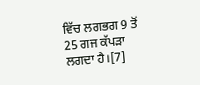ਵਿੱਚ ਲਗਭਗ 9 ਤੋਂ 25 ਗਜ ਕੱਪੜਾ ਲਗਦਾ ਹੈ।[7]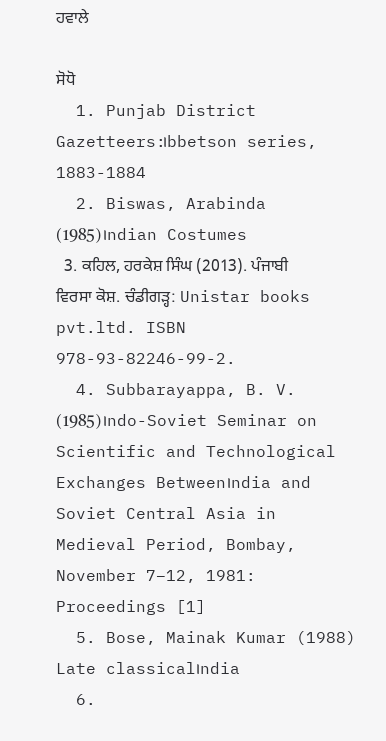ਹਵਾਲੇ

ਸੋਧੋ
  1. Punjab District Gazetteers:।bbetson series, 1883-1884
  2. Biswas, Arabinda (1985)।ndian Costumes
  3. ਕਹਿਲ, ਹਰਕੇਸ਼ ਸਿੰਘ (2013). ਪੰਜਾਬੀ ਵਿਰਸਾ ਕੋਸ਼. ਚੰਡੀਗੜ੍ਹ: Unistar books pvt.ltd. ISBN 978-93-82246-99-2.
  4. Subbarayappa, B. V. (1985)।ndo-Soviet Seminar on Scientific and Technological Exchanges Between।ndia and Soviet Central Asia in Medieval Period, Bombay, November 7–12, 1981: Proceedings [1]
  5. Bose, Mainak Kumar (1988) Late classical।ndia
  6.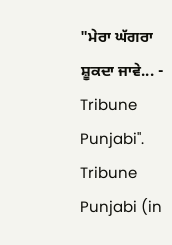"ਮੇਰਾ ਘੱਗਰਾ ਸ਼ੂਕਦਾ ਜਾਵੇ... - Tribune Punjabi". Tribune Punjabi (in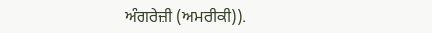ਅੰਗਰੇਜ਼ੀ (ਅਮਰੀਕੀ)).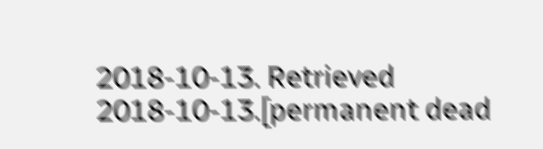2018-10-13. Retrieved 2018-10-13.[permanent dead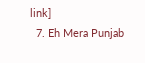link]
  7. Eh Mera Punjab